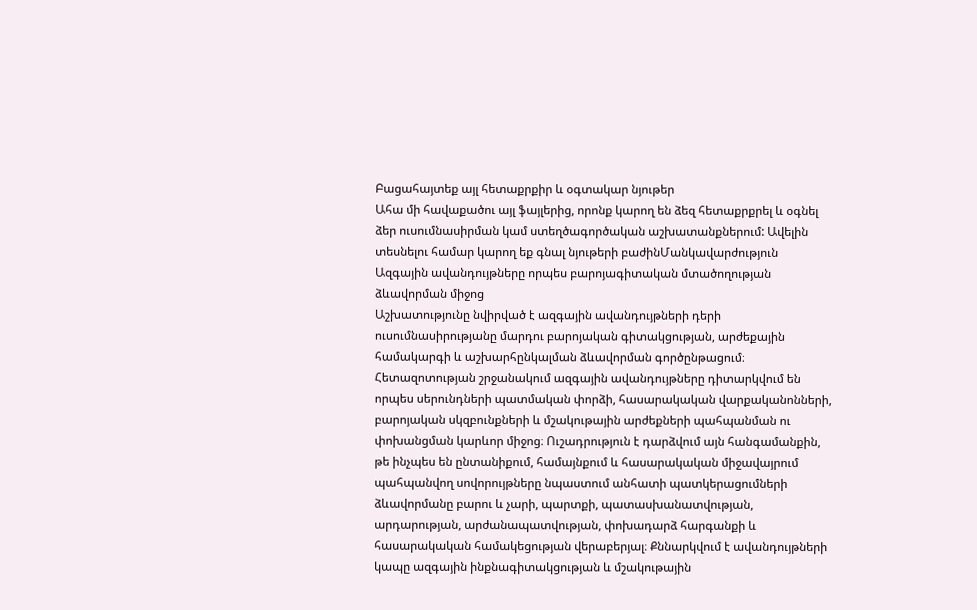Բացահայտեք այլ հետաքրքիր և օգտակար նյութեր
Ահա մի հավաքածու այլ ֆայլերից, որոնք կարող են ձեզ հետաքրքրել և օգնել ձեր ուսումնասիրման կամ ստեղծագործական աշխատանքներում: Ավելին տեսնելու համար կարող եք գնալ նյութերի բաժինՄանկավարժություն
Ազգային ավանդույթները որպես բարոյագիտական մտածողության ձևավորման միջոց
Աշխատությունը նվիրված է ազգային ավանդույթների դերի ուսումնասիրությանը մարդու բարոյական գիտակցության, արժեքային համակարգի և աշխարհընկալման ձևավորման գործընթացում։ Հետազոտության շրջանակում ազգային ավանդույթները դիտարկվում են որպես սերունդների պատմական փորձի, հասարակական վարքականոնների, բարոյական սկզբունքների և մշակութային արժեքների պահպանման ու փոխանցման կարևոր միջոց։ Ուշադրություն է դարձվում այն հանգամանքին, թե ինչպես են ընտանիքում, համայնքում և հասարակական միջավայրում պահպանվող սովորույթները նպաստում անհատի պատկերացումների ձևավորմանը բարու և չարի, պարտքի, պատասխանատվության, արդարության, արժանապատվության, փոխադարձ հարգանքի և հասարակական համակեցության վերաբերյալ։ Քննարկվում է ավանդույթների կապը ազգային ինքնագիտակցության և մշակութային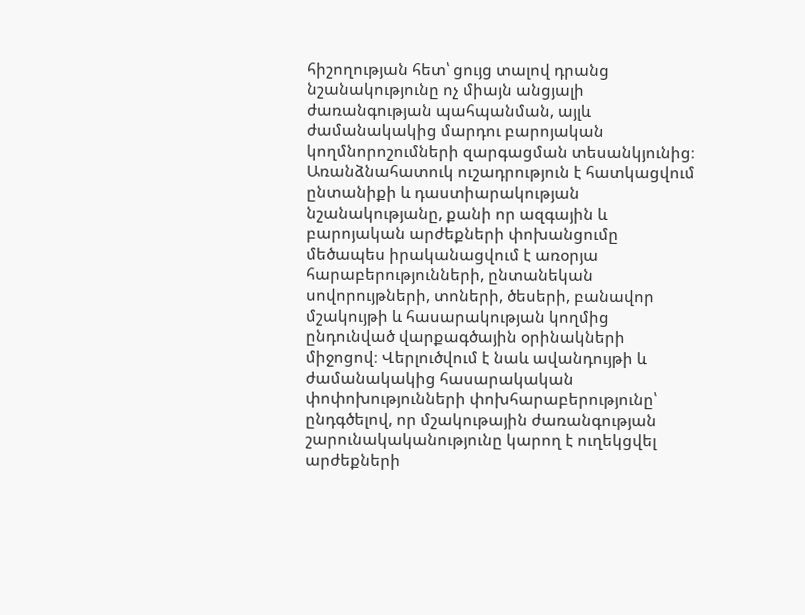հիշողության հետ՝ ցույց տալով դրանց նշանակությունը ոչ միայն անցյալի ժառանգության պահպանման, այլև ժամանակակից մարդու բարոյական կողմնորոշումների զարգացման տեսանկյունից։ Առանձնահատուկ ուշադրություն է հատկացվում ընտանիքի և դաստիարակության նշանակությանը, քանի որ ազգային և բարոյական արժեքների փոխանցումը մեծապես իրականացվում է առօրյա հարաբերությունների, ընտանեկան սովորույթների, տոների, ծեսերի, բանավոր մշակույթի և հասարակության կողմից ընդունված վարքագծային օրինակների միջոցով։ Վերլուծվում է նաև ավանդույթի և ժամանակակից հասարակական փոփոխությունների փոխհարաբերությունը՝ ընդգծելով, որ մշակութային ժառանգության շարունակականությունը կարող է ուղեկցվել արժեքների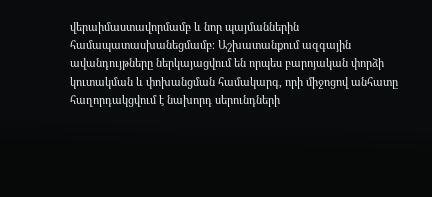վերաիմաստավորմամբ և նոր պայմաններին համապատասխանեցմամբ։ Աշխատանքում ազգային ավանդույթները ներկայացվում են որպես բարոյական փորձի կուտակման և փոխանցման համակարգ, որի միջոցով անհատը հաղորդակցվում է նախորդ սերունդների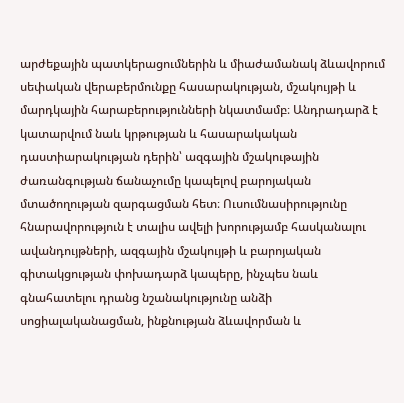արժեքային պատկերացումներին և միաժամանակ ձևավորում սեփական վերաբերմունքը հասարակության, մշակույթի և մարդկային հարաբերությունների նկատմամբ։ Անդրադարձ է կատարվում նաև կրթության և հասարակական դաստիարակության դերին՝ ազգային մշակութային ժառանգության ճանաչումը կապելով բարոյական մտածողության զարգացման հետ։ Ուսումնասիրությունը հնարավորություն է տալիս ավելի խորությամբ հասկանալու ավանդույթների, ազգային մշակույթի և բարոյական գիտակցության փոխադարձ կապերը, ինչպես նաև գնահատելու դրանց նշանակությունը անձի սոցիալականացման, ինքնության ձևավորման և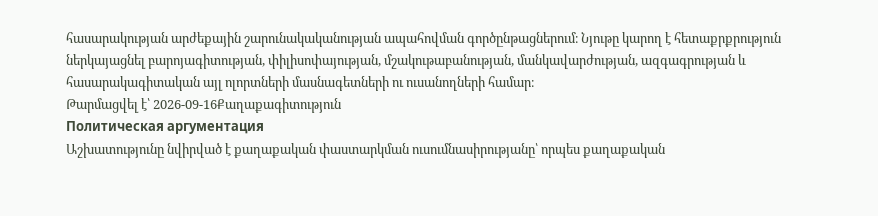հասարակության արժեքային շարունակականության ապահովման գործընթացներում։ Նյութը կարող է հետաքրքրություն ներկայացնել բարոյագիտության, փիլիսոփայության, մշակութաբանության, մանկավարժության, ազգագրության և հասարակագիտական այլ ոլորտների մասնագետների ու ուսանողների համար։
Թարմացվել է՝ 2026-09-16Քաղաքագիտություն
Политическая аргументация
Աշխատությունը նվիրված է քաղաքական փաստարկման ուսումնասիրությանը՝ որպես քաղաքական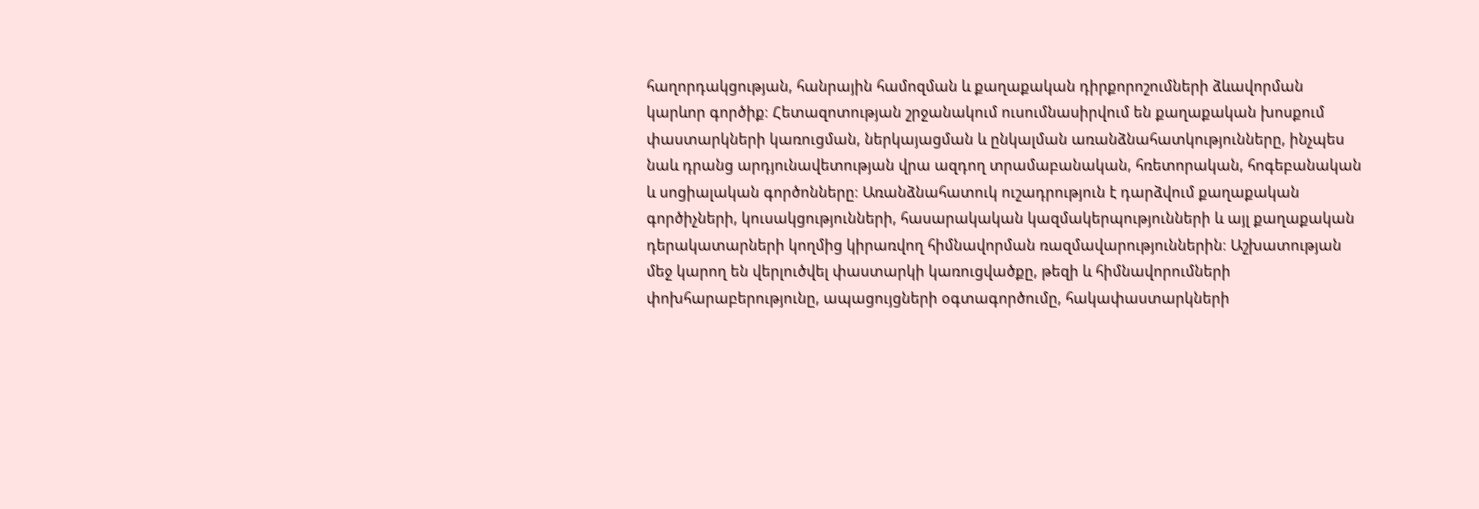հաղորդակցության, հանրային համոզման և քաղաքական դիրքորոշումների ձևավորման կարևոր գործիք։ Հետազոտության շրջանակում ուսումնասիրվում են քաղաքական խոսքում փաստարկների կառուցման, ներկայացման և ընկալման առանձնահատկությունները, ինչպես նաև դրանց արդյունավետության վրա ազդող տրամաբանական, հռետորական, հոգեբանական և սոցիալական գործոնները։ Առանձնահատուկ ուշադրություն է դարձվում քաղաքական գործիչների, կուսակցությունների, հասարակական կազմակերպությունների և այլ քաղաքական դերակատարների կողմից կիրառվող հիմնավորման ռազմավարություններին։ Աշխատության մեջ կարող են վերլուծվել փաստարկի կառուցվածքը, թեզի և հիմնավորումների փոխհարաբերությունը, ապացույցների օգտագործումը, հակափաստարկների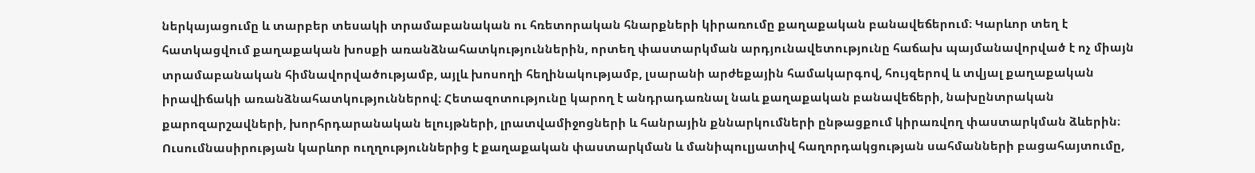ներկայացումը և տարբեր տեսակի տրամաբանական ու հռետորական հնարքների կիրառումը քաղաքական բանավեճերում։ Կարևոր տեղ է հատկացվում քաղաքական խոսքի առանձնահատկություններին, որտեղ փաստարկման արդյունավետությունը հաճախ պայմանավորված է ոչ միայն տրամաբանական հիմնավորվածությամբ, այլև խոսողի հեղինակությամբ, լսարանի արժեքային համակարգով, հույզերով և տվյալ քաղաքական իրավիճակի առանձնահատկություններով։ Հետազոտությունը կարող է անդրադառնալ նաև քաղաքական բանավեճերի, նախընտրական քարոզարշավների, խորհրդարանական ելույթների, լրատվամիջոցների և հանրային քննարկումների ընթացքում կիրառվող փաստարկման ձևերին։ Ուսումնասիրության կարևոր ուղղություններից է քաղաքական փաստարկման և մանիպուլյատիվ հաղորդակցության սահմանների բացահայտումը,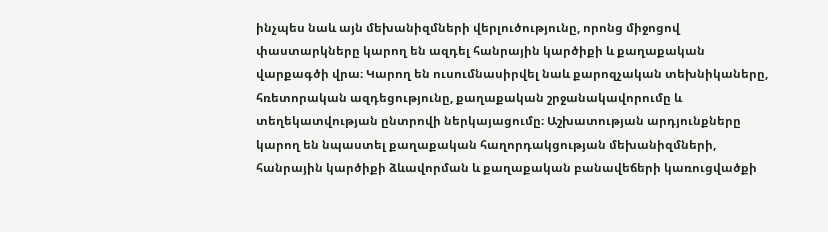ինչպես նաև այն մեխանիզմների վերլուծությունը, որոնց միջոցով փաստարկները կարող են ազդել հանրային կարծիքի և քաղաքական վարքագծի վրա։ Կարող են ուսումնասիրվել նաև քարոզչական տեխնիկաները, հռետորական ազդեցությունը, քաղաքական շրջանակավորումը և տեղեկատվության ընտրովի ներկայացումը։ Աշխատության արդյունքները կարող են նպաստել քաղաքական հաղորդակցության մեխանիզմների, հանրային կարծիքի ձևավորման և քաղաքական բանավեճերի կառուցվածքի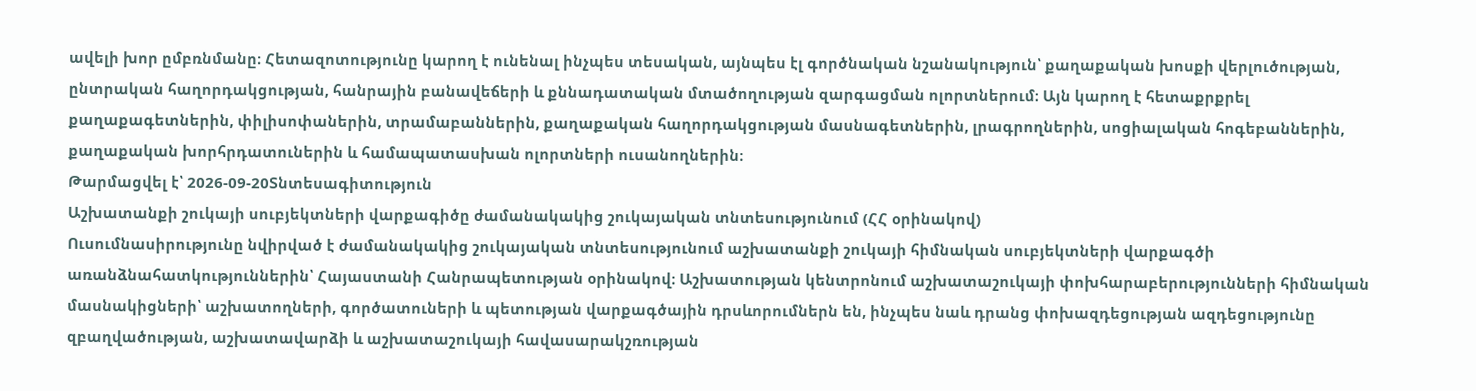ավելի խոր ըմբռնմանը։ Հետազոտությունը կարող է ունենալ ինչպես տեսական, այնպես էլ գործնական նշանակություն՝ քաղաքական խոսքի վերլուծության, ընտրական հաղորդակցության, հանրային բանավեճերի և քննադատական մտածողության զարգացման ոլորտներում։ Այն կարող է հետաքրքրել քաղաքագետներին, փիլիսոփաներին, տրամաբաններին, քաղաքական հաղորդակցության մասնագետներին, լրագրողներին, սոցիալական հոգեբաններին, քաղաքական խորհրդատուներին և համապատասխան ոլորտների ուսանողներին։
Թարմացվել է՝ 2026-09-20Տնտեսագիտություն
Աշխատանքի շուկայի սուբյեկտների վարքագիծը ժամանակակից շուկայական տնտեսությունում (ՀՀ օրինակով)
Ուսումնասիրությունը նվիրված է ժամանակակից շուկայական տնտեսությունում աշխատանքի շուկայի հիմնական սուբյեկտների վարքագծի առանձնահատկություններին՝ Հայաստանի Հանրապետության օրինակով։ Աշխատության կենտրոնում աշխատաշուկայի փոխհարաբերությունների հիմնական մասնակիցների՝ աշխատողների, գործատուների և պետության վարքագծային դրսևորումներն են, ինչպես նաև դրանց փոխազդեցության ազդեցությունը զբաղվածության, աշխատավարձի և աշխատաշուկայի հավասարակշռության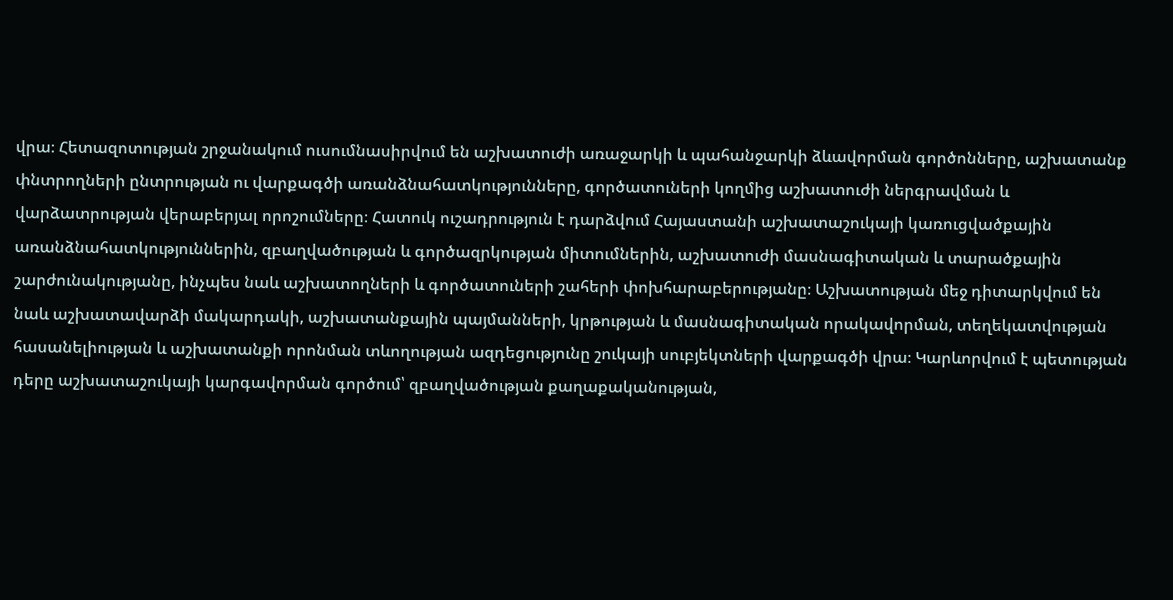վրա։ Հետազոտության շրջանակում ուսումնասիրվում են աշխատուժի առաջարկի և պահանջարկի ձևավորման գործոնները, աշխատանք փնտրողների ընտրության ու վարքագծի առանձնահատկությունները, գործատուների կողմից աշխատուժի ներգրավման և վարձատրության վերաբերյալ որոշումները։ Հատուկ ուշադրություն է դարձվում Հայաստանի աշխատաշուկայի կառուցվածքային առանձնահատկություններին, զբաղվածության և գործազրկության միտումներին, աշխատուժի մասնագիտական և տարածքային շարժունակությանը, ինչպես նաև աշխատողների և գործատուների շահերի փոխհարաբերությանը։ Աշխատության մեջ դիտարկվում են նաև աշխատավարձի մակարդակի, աշխատանքային պայմանների, կրթության և մասնագիտական որակավորման, տեղեկատվության հասանելիության և աշխատանքի որոնման տևողության ազդեցությունը շուկայի սուբյեկտների վարքագծի վրա։ Կարևորվում է պետության դերը աշխատաշուկայի կարգավորման գործում՝ զբաղվածության քաղաքականության,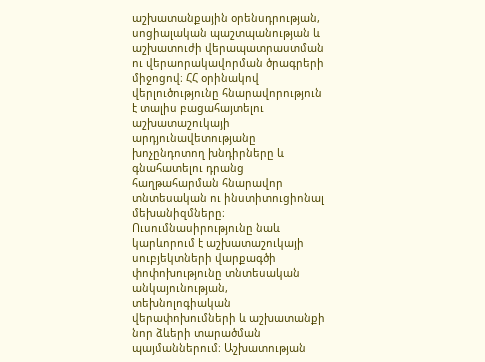աշխատանքային օրենսդրության, սոցիալական պաշտպանության և աշխատուժի վերապատրաստման ու վերաորակավորման ծրագրերի միջոցով։ ՀՀ օրինակով վերլուծությունը հնարավորություն է տալիս բացահայտելու աշխատաշուկայի արդյունավետությանը խոչընդոտող խնդիրները և գնահատելու դրանց հաղթահարման հնարավոր տնտեսական ու ինստիտուցիոնալ մեխանիզմները։ Ուսումնասիրությունը նաև կարևորում է աշխատաշուկայի սուբյեկտների վարքագծի փոփոխությունը տնտեսական անկայունության, տեխնոլոգիական վերափոխումների և աշխատանքի նոր ձևերի տարածման պայմաններում։ Աշխատության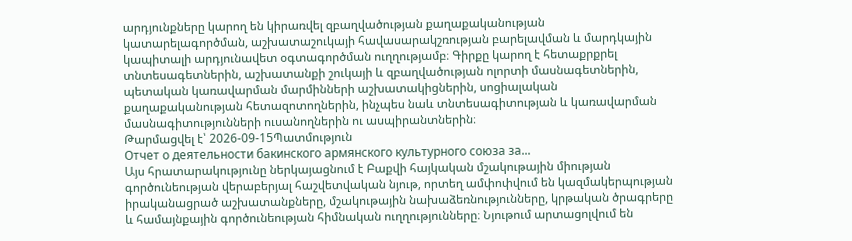արդյունքները կարող են կիրառվել զբաղվածության քաղաքականության կատարելագործման, աշխատաշուկայի հավասարակշռության բարելավման և մարդկային կապիտալի արդյունավետ օգտագործման ուղղությամբ։ Գիրքը կարող է հետաքրքրել տնտեսագետներին, աշխատանքի շուկայի և զբաղվածության ոլորտի մասնագետներին, պետական կառավարման մարմինների աշխատակիցներին, սոցիալական քաղաքականության հետազոտողներին, ինչպես նաև տնտեսագիտության և կառավարման մասնագիտությունների ուսանողներին ու ասպիրանտներին։
Թարմացվել է՝ 2026-09-15Պատմություն
Отчет о деятельности бакинского армянского культурного союза за...
Այս հրատարակությունը ներկայացնում է Բաքվի հայկական մշակութային միության գործունեության վերաբերյալ հաշվետվական նյութ, որտեղ ամփոփվում են կազմակերպության իրականացրած աշխատանքները, մշակութային նախաձեռնությունները, կրթական ծրագրերը և համայնքային գործունեության հիմնական ուղղությունները։ Նյութում արտացոլվում են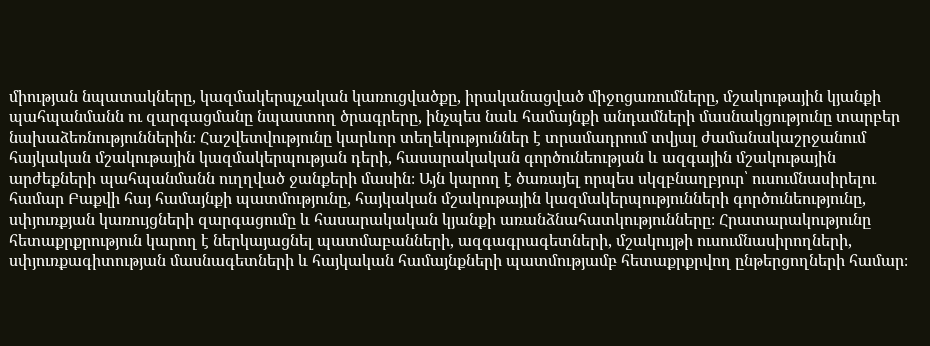միության նպատակները, կազմակերպչական կառուցվածքը, իրականացված միջոցառումները, մշակութային կյանքի պահպանմանն ու զարգացմանը նպաստող ծրագրերը, ինչպես նաև համայնքի անդամների մասնակցությունը տարբեր նախաձեռնություններին։ Հաշվետվությունը կարևոր տեղեկություններ է տրամադրում տվյալ ժամանակաշրջանում հայկական մշակութային կազմակերպության դերի, հասարակական գործունեության և ազգային մշակութային արժեքների պահպանմանն ուղղված ջանքերի մասին։ Այն կարող է ծառայել որպես սկզբնաղբյուր՝ ուսումնասիրելու համար Բաքվի հայ համայնքի պատմությունը, հայկական մշակութային կազմակերպությունների գործունեությունը, սփյուռքյան կառույցների զարգացումը և հասարակական կյանքի առանձնահատկությունները։ Հրատարակությունը հետաքրքրություն կարող է ներկայացնել պատմաբանների, ազգագրագետների, մշակույթի ուսումնասիրողների, սփյուռքագիտության մասնագետների և հայկական համայնքների պատմությամբ հետաքրքրվող ընթերցողների համար։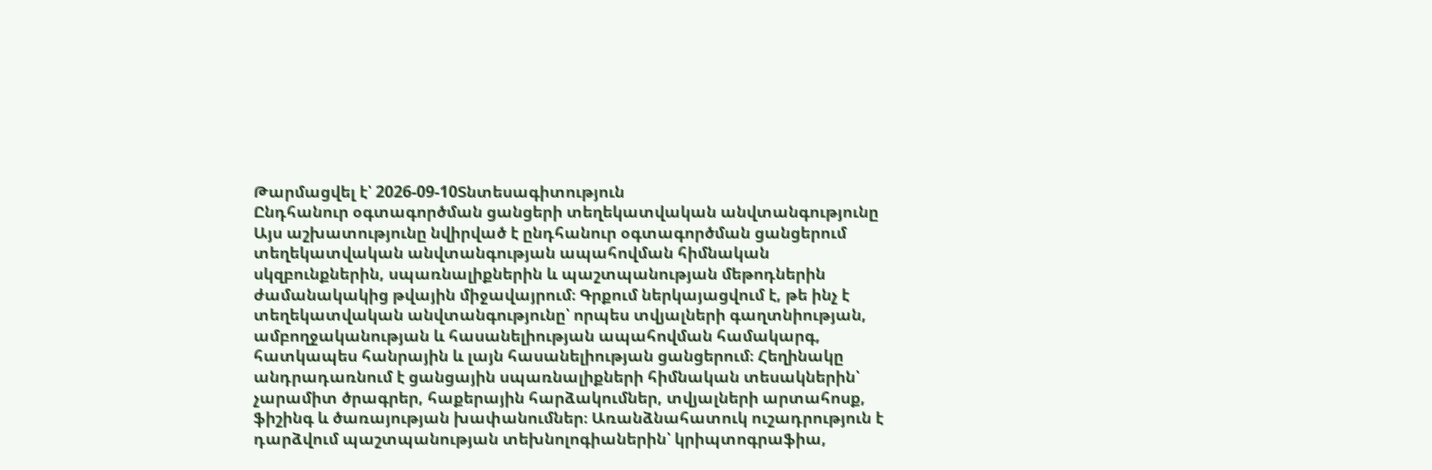Թարմացվել է՝ 2026-09-10Տնտեսագիտություն
Ընդհանուր օգտագործման ցանցերի տեղեկատվական անվտանգությունը
Այս աշխատությունը նվիրված է ընդհանուր օգտագործման ցանցերում տեղեկատվական անվտանգության ապահովման հիմնական սկզբունքներին, սպառնալիքներին և պաշտպանության մեթոդներին ժամանակակից թվային միջավայրում։ Գրքում ներկայացվում է, թե ինչ է տեղեկատվական անվտանգությունը՝ որպես տվյալների գաղտնիության, ամբողջականության և հասանելիության ապահովման համակարգ, հատկապես հանրային և լայն հասանելիության ցանցերում։ Հեղինակը անդրադառնում է ցանցային սպառնալիքների հիմնական տեսակներին՝ չարամիտ ծրագրեր, հաքերային հարձակումներ, տվյալների արտահոսք, ֆիշինգ և ծառայության խափանումներ։ Առանձնահատուկ ուշադրություն է դարձվում պաշտպանության տեխնոլոգիաներին՝ կրիպտոգրաֆիա,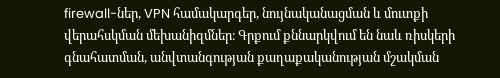firewall-ներ, VPN համակարգեր, նույնականացման և մուտքի վերահսկման մեխանիզմներ։ Գրքում քննարկվում են նաև ռիսկերի գնահատման, անվտանգության քաղաքականության մշակման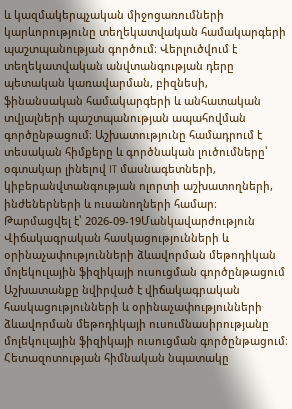և կազմակերպչական միջոցառումների կարևորությունը տեղեկատվական համակարգերի պաշտպանության գործում։ Վերլուծվում է տեղեկատվական անվտանգության դերը պետական կառավարման, բիզնեսի, ֆինանսական համակարգերի և անհատական տվյալների պաշտպանության ապահովման գործընթացում։ Աշխատությունը համադրում է տեսական հիմքերը և գործնական լուծումները՝ օգտակար լինելով IT մասնագետների, կիբերանվտանգության ոլորտի աշխատողների, ինժեներների և ուսանողների համար։
Թարմացվել է՝ 2026-09-19Մանկավարժություն
Վիճակագրական հասկացությունների և օրինաչափությունների ձևավորման մեթոդիկան մոլեկուլային ֆիզիկայի ուսուցման գործընթացում
Աշխատանքը նվիրված է վիճակագրական հասկացությունների և օրինաչափությունների ձևավորման մեթոդիկայի ուսումնասիրությանը մոլեկուլային ֆիզիկայի ուսուցման գործընթացում։ Հետազոտության հիմնական նպատակը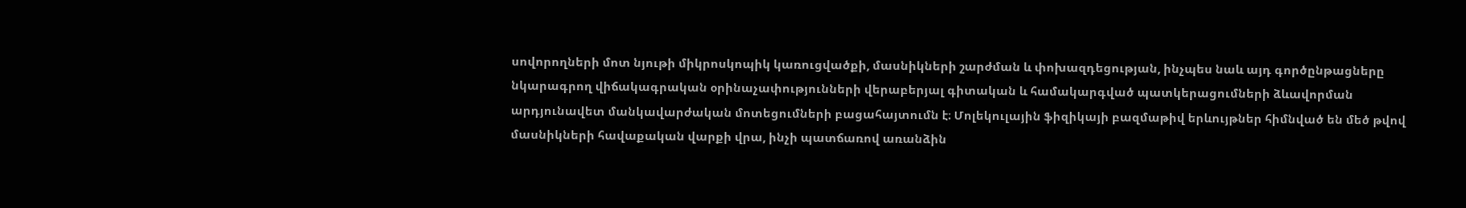սովորողների մոտ նյութի միկրոսկոպիկ կառուցվածքի, մասնիկների շարժման և փոխազդեցության, ինչպես նաև այդ գործընթացները նկարագրող վիճակագրական օրինաչափությունների վերաբերյալ գիտական և համակարգված պատկերացումների ձևավորման արդյունավետ մանկավարժական մոտեցումների բացահայտումն է։ Մոլեկուլային ֆիզիկայի բազմաթիվ երևույթներ հիմնված են մեծ թվով մասնիկների հավաքական վարքի վրա, ինչի պատճառով առանձին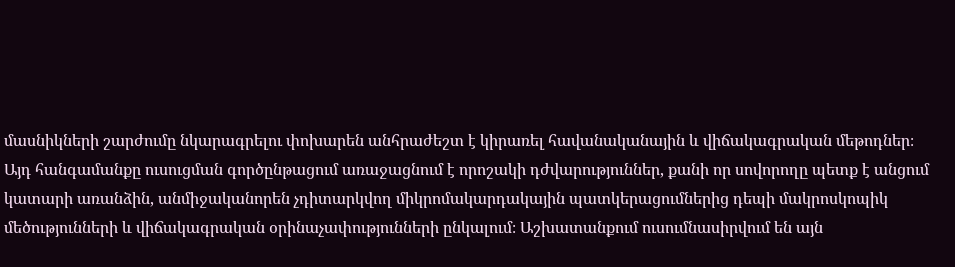մասնիկների շարժումը նկարագրելու փոխարեն անհրաժեշտ է կիրառել հավանականային և վիճակագրական մեթոդներ։ Այդ հանգամանքը ուսուցման գործընթացում առաջացնում է որոշակի դժվարություններ, քանի որ սովորողը պետք է անցում կատարի առանձին, անմիջականորեն չդիտարկվող միկրոմակարդակային պատկերացումներից դեպի մակրոսկոպիկ մեծությունների և վիճակագրական օրինաչափությունների ընկալում։ Աշխատանքում ուսումնասիրվում են այն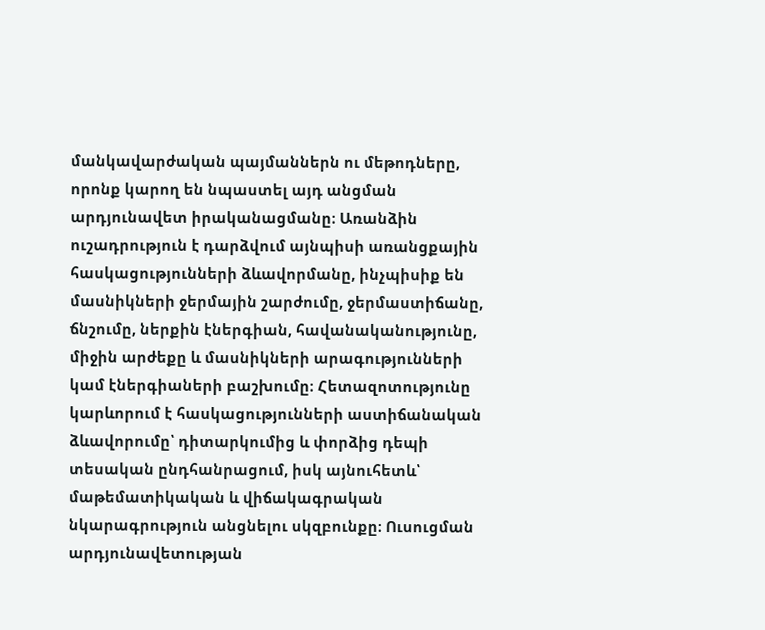մանկավարժական պայմաններն ու մեթոդները, որոնք կարող են նպաստել այդ անցման արդյունավետ իրականացմանը։ Առանձին ուշադրություն է դարձվում այնպիսի առանցքային հասկացությունների ձևավորմանը, ինչպիսիք են մասնիկների ջերմային շարժումը, ջերմաստիճանը, ճնշումը, ներքին էներգիան, հավանականությունը, միջին արժեքը և մասնիկների արագությունների կամ էներգիաների բաշխումը։ Հետազոտությունը կարևորում է հասկացությունների աստիճանական ձևավորումը՝ դիտարկումից և փորձից դեպի տեսական ընդհանրացում, իսկ այնուհետև՝ մաթեմատիկական և վիճակագրական նկարագրություն անցնելու սկզբունքը։ Ուսուցման արդյունավետության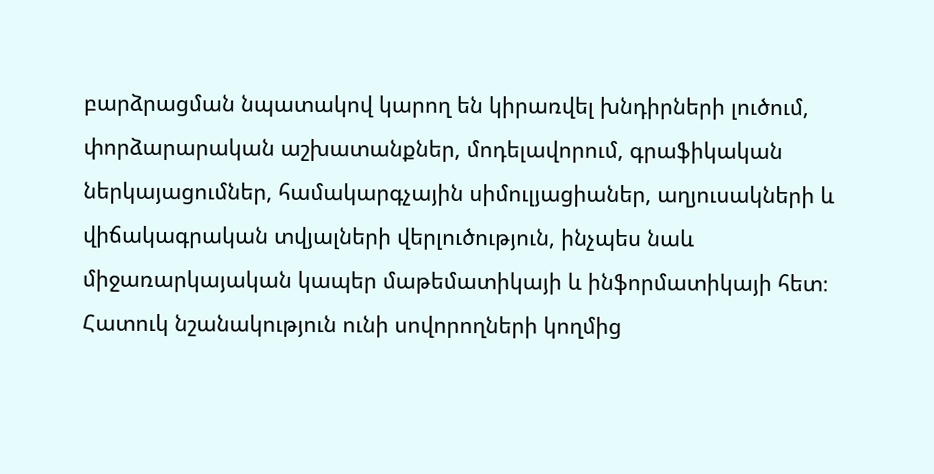բարձրացման նպատակով կարող են կիրառվել խնդիրների լուծում, փորձարարական աշխատանքներ, մոդելավորում, գրաֆիկական ներկայացումներ, համակարգչային սիմուլյացիաներ, աղյուսակների և վիճակագրական տվյալների վերլուծություն, ինչպես նաև միջառարկայական կապեր մաթեմատիկայի և ինֆորմատիկայի հետ։ Հատուկ նշանակություն ունի սովորողների կողմից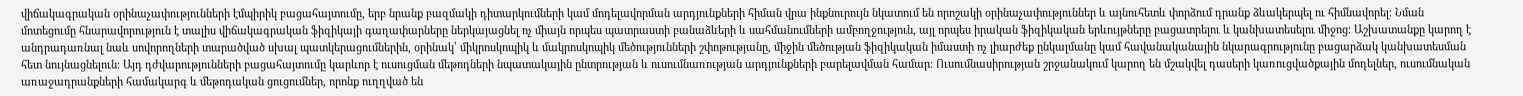վիճակագրական օրինաչափությունների էմպիրիկ բացահայտումը, երբ նրանք բազմակի դիտարկումների կամ մոդելավորման արդյունքների հիման վրա ինքնուրույն նկատում են որոշակի օրինաչափություններ և այնուհետև փորձում դրանք ձևակերպել ու հիմնավորել։ Նման մոտեցումը հնարավորություն է տալիս վիճակագրական ֆիզիկայի գաղափարները ներկայացնել ոչ միայն որպես պատրաստի բանաձևերի և սահմանումների ամբողջություն, այլ որպես իրական ֆիզիկական երևույթները բացատրելու և կանխատեսելու միջոց։ Աշխատանքը կարող է անդրադառնալ նաև սովորողների տարածված սխալ պատկերացումներին, օրինակ՝ միկրոսկոպիկ և մակրոսկոպիկ մեծությունների շփոթությանը, միջին մեծության ֆիզիկական իմաստի ոչ լիարժեք ընկալմանը կամ հավանականային նկարագրությունը բացարձակ կանխատեսման հետ նույնացնելուն։ Այդ դժվարությունների բացահայտումը կարևոր է ուսուցման մեթոդների նպատակային ընտրության և ուսումնառության արդյունքների բարելավման համար։ Ուսումնասիրության շրջանակում կարող են մշակվել դասերի կառուցվածքային մոդելներ, ուսումնական առաջադրանքների համակարգ և մեթոդական ցուցումներ, որոնք ուղղված են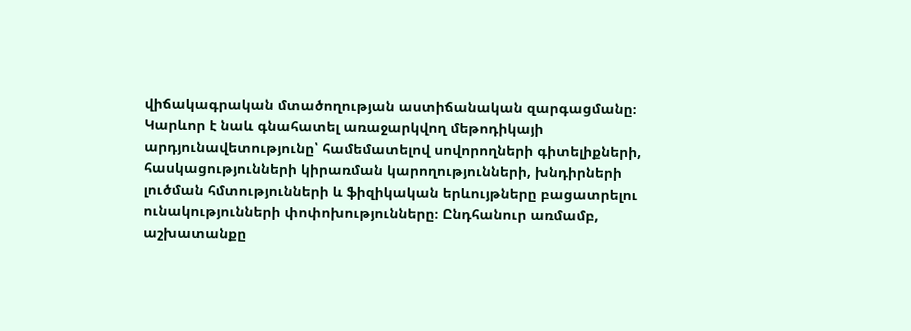վիճակագրական մտածողության աստիճանական զարգացմանը։ Կարևոր է նաև գնահատել առաջարկվող մեթոդիկայի արդյունավետությունը՝ համեմատելով սովորողների գիտելիքների, հասկացությունների կիրառման կարողությունների, խնդիրների լուծման հմտությունների և ֆիզիկական երևույթները բացատրելու ունակությունների փոփոխությունները։ Ընդհանուր առմամբ, աշխատանքը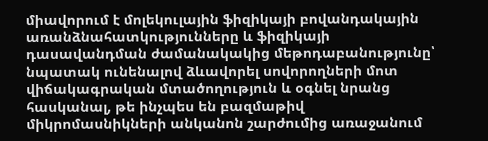միավորում է մոլեկուլային ֆիզիկայի բովանդակային առանձնահատկությունները և ֆիզիկայի դասավանդման ժամանակակից մեթոդաբանությունը՝ նպատակ ունենալով ձևավորել սովորողների մոտ վիճակագրական մտածողություն և օգնել նրանց հասկանալ, թե ինչպես են բազմաթիվ միկրոմասնիկների անկանոն շարժումից առաջանում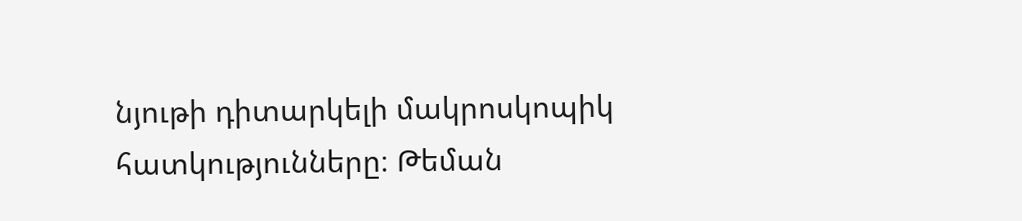նյութի դիտարկելի մակրոսկոպիկ հատկությունները։ Թեման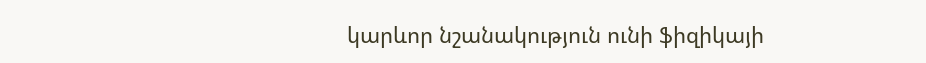կարևոր նշանակություն ունի ֆիզիկայի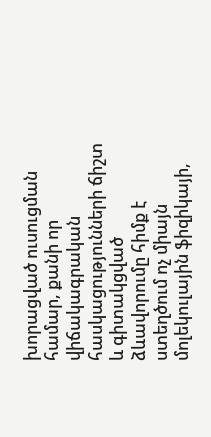խորացված ուսուցման համար, քանի որ վիճակագրական հասկացությունների ճիշտ և գիտակցված ձևավորումը հիմք է ստեղծում ոչ միայն մոլեկուլային ֆիզիկայի,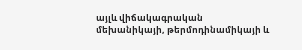այլև վիճակագրական մեխանիկայի, թերմոդինամիկայի և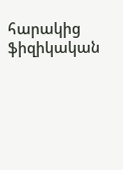հարակից ֆիզիկական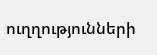ուղղությունների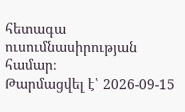հետագա ուսումնասիրության համար։
Թարմացվել է՝ 2026-09-15